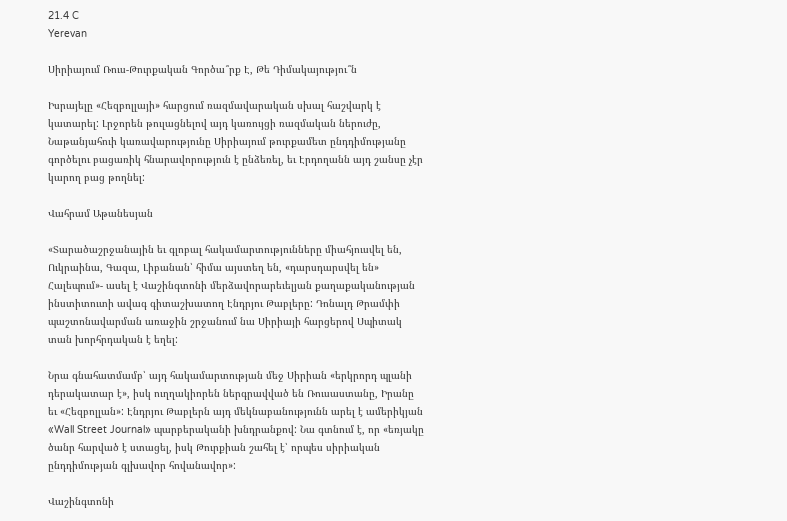21.4 C
Yerevan

Սիրիայում Ռուս-Թուրքական Գործա՞րք Է, Թե Դիմակայությու՞ն

Իսրայելը «Հեզբոլլայի» հարցում ռազմավարական սխալ հաշվարկ է կատարել: Լրջորեն թուլացնելով այդ կառույցի ռազմական ներուժը, Նաթանյահուի կառավարությունը Սիրիայում թուրքամետ ընդդիմությանը գործելու բացառիկ հնարավորություն է ընձեռել, եւ Էրդողանն այդ շանսը չէր կարող բաց թողնել:

Վահրամ Աթանեսյան

«Տարածաշրջանային եւ գլոբալ հակամարտությունները միահյուսվել են, Ուկրաինա, Գազա, Լիբանան՝ հիմա այստեղ են, «դարսդարսվել են» Հալեպում»- ասել է Վաշինգտոնի մերձավորարեւելյան քաղաքականության ինստիտուտի ավագ գիտաշխատող Էնդրյու Թաբլերը: Դոնալդ Թրամփի պաշտոնավարման առաջին շրջանում նա Սիրիայի հարցերով Սպիտակ տան խորհրդական է եղել:

Նրա գնահատմամբ՝ այդ հակամարտության մեջ Սիրիան «երկրորդ պլանի դերակատար է», իսկ ուղղակիորեն ներգրավված են Ռուսաստանը, Իրանը եւ «Հեզբոլլան»: Էնդրյու Թաբլերն այդ մեկնաբանությունն արել է ամերիկյան «Wall Street Journal» պարբերականի խնդրանքով: Նա գտնում է, որ «եռյակը ծանր հարված է ստացել, իսկ Թուրքիան շահել է՝ որպես սիրիական ընդդիմության գլխավոր հովանավոր»:

Վաշինգտոնի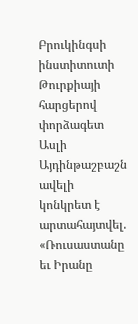Բրուկինգսի ինստիտուտի Թուրքիայի հարցերով փորձագետ Ասլի Այդինթաշբաշն ավելի կոնկրետ է արտահայտվել. «Ռուսաստանը եւ Իրանը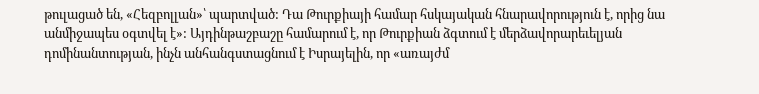թուլացած են, «Հեզբոլլան»՝ պարտված: Դա Թուրքիայի համար հսկայական հնարավորություն է, որից նա անմիջապես օգտվել է»: Այդինթաշբաշը համարում է, որ Թուրքիան ձգտում է մերձավորարեւելյան դոմինանտության, ինչն անհանգստացնում է Իսրայելին, որ «առայժմ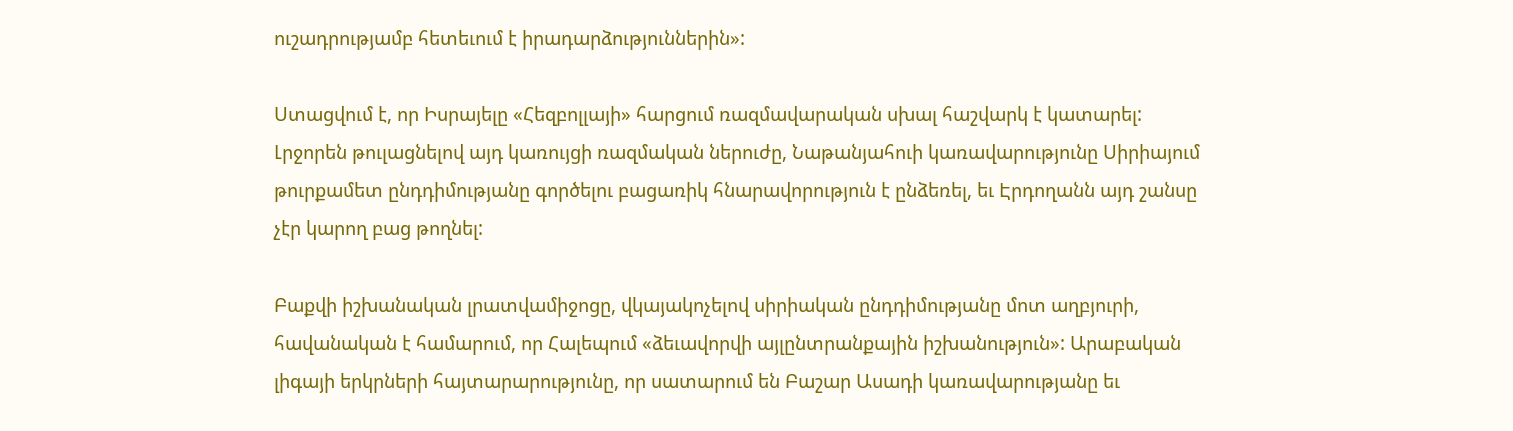ուշադրությամբ հետեւում է իրադարձություններին»:

Ստացվում է, որ Իսրայելը «Հեզբոլլայի» հարցում ռազմավարական սխալ հաշվարկ է կատարել: Լրջորեն թուլացնելով այդ կառույցի ռազմական ներուժը, Նաթանյահուի կառավարությունը Սիրիայում թուրքամետ ընդդիմությանը գործելու բացառիկ հնարավորություն է ընձեռել, եւ Էրդողանն այդ շանսը չէր կարող բաց թողնել:

Բաքվի իշխանական լրատվամիջոցը, վկայակոչելով սիրիական ընդդիմությանը մոտ աղբյուրի, հավանական է համարում, որ Հալեպում «ձեւավորվի այլընտրանքային իշխանություն»: Արաբական լիգայի երկրների հայտարարությունը, որ սատարում են Բաշար Ասադի կառավարությանը եւ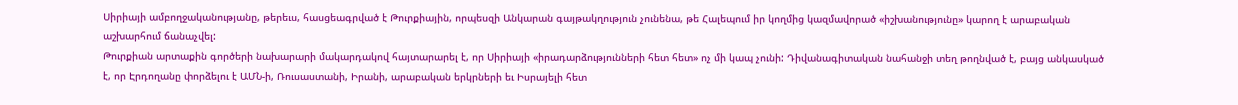Սիրիայի ամբողջականությանը, թերեւս, հասցեագրված է Թուրքիային, որպեսզի Անկարան գայթակղություն չունենա, թե Հալեպում իր կողմից կազմավորած «իշխանությունը» կարող է արաբական աշխարհում ճանաչվել:
Թուրքիան արտաքին գործերի նախարարի մակարդակով հայտարարել է, որ Սիրիայի «իրադարձությունների հետ հետ» ոչ մի կապ չունի: Դիվանագիտական նահանջի տեղ թողնված է, բայց անկասկած է, որ Էրդողանը փորձելու է ԱՄՆ‑ի, Ռուսաստանի, Իրանի, արաբական երկրների եւ Իսրայելի հետ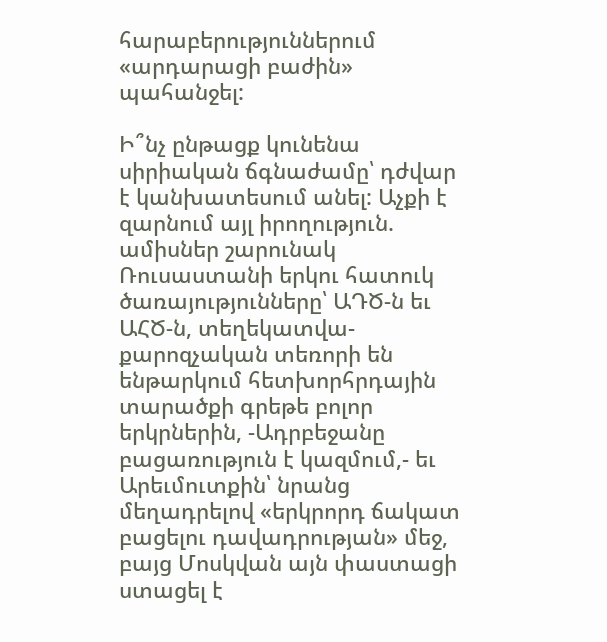հարաբերություններում «արդարացի բաժին» պահանջել:

Ի՞նչ ընթացք կունենա սիրիական ճգնաժամը՝ դժվար է կանխատեսում անել: Աչքի է զարնում այլ իրողություն. ամիսներ շարունակ Ռուսաստանի երկու հատուկ ծառայությունները՝ ԱԴԾ‑ն եւ ԱՀԾ‑ն, տեղեկատվա-քարոզչական տեռորի են ենթարկում հետխորհրդային տարածքի գրեթե բոլոր երկրներին, ‑Ադրբեջանը բացառություն է կազմում,- եւ Արեւմուտքին՝ նրանց մեղադրելով «երկրորդ ճակատ բացելու դավադրության» մեջ, բայց Մոսկվան այն փաստացի ստացել է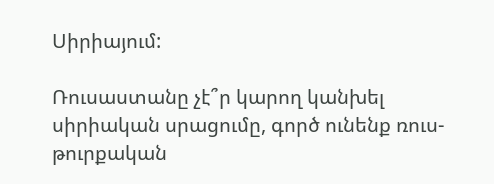Սիրիայում:

Ռուսաստանը չէ՞ր կարող կանխել սիրիական սրացումը, գործ ունենք ռուս-թուրքական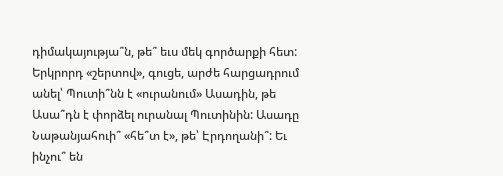դիմակայությա՞ն, թե՞ եւս մեկ գործարքի հետ: Երկրորդ «շերտով», գուցե, արժե հարցադրում անել՝ Պուտի՞նն է «ուրանում» Ասադին, թե Ասա՞դն է փորձել ուրանալ Պուտինին: Ասադը Նաթանյահուի՞ «հե՞տ է», թե՝ Էրդողանի՞: Եւ ինչու՞ են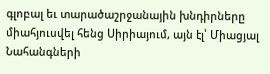գլոբալ եւ տարածաշրջանային խնդիրները միահյուսվել հենց Սիրիայում, այն էլ՝ Միացյալ Նահանգների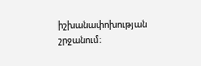իշխանափոխության շրջանում։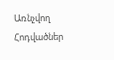Առնչվող Հոդվածներ